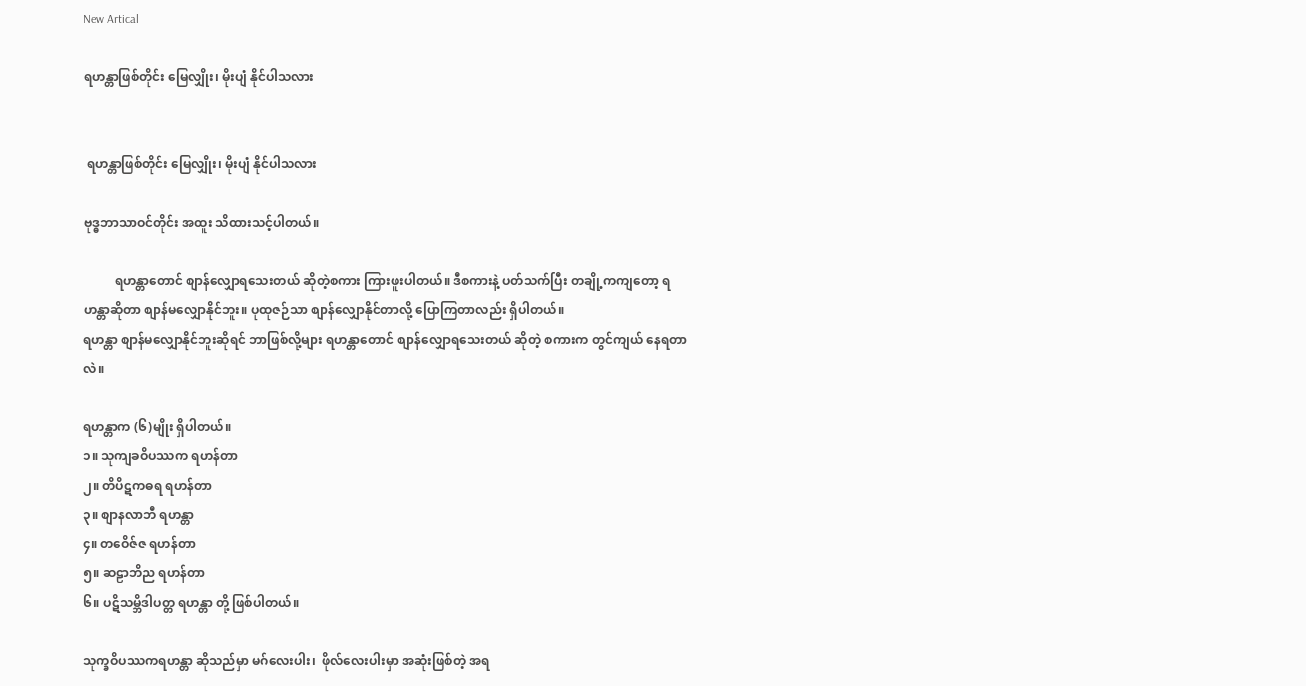New Artical

ရဟန္တာဖြစ်တိုင်း မြေလျှိုး၊ မိုးပျံ နိုင်ပါသလား


 ရဟန္တာဖြစ်တိုင်း မြေလျှိုး၊ မိုးပျံ နိုင်ပါသလား

ဗုဒ္ဓဘာသာဝင်တိုင်း အထူး သိထားသင့်ပါတယ်။

          ရဟန္တာတောင် စျာန်လျှောရသေးတယ် ဆိုတဲ့စကား ကြားဖူးပါတယ်။ ဒီစကားနဲ့ ပတ်သက်ပြီး တချို့ကကျတော့ ရဟန္တာဆိုတာ စျာန်မလျှောနိုင်ဘူး။ ပုထုဇဉ်သာ စျာန်လျှောနိုင်တာလို့ ပြောကြတာလည်း ရှိပါတယ်။
ရဟန္တာ စျာန်မလျှောနိုင်ဘူးဆိုရင် ဘာဖြစ်လို့များ ရဟန္တာတောင် စျာန်လျှောရသေးတယ် ဆိုတဲ့ စကားက တွင်ကျယ် နေရတာလဲ။

ရဟန္တာက (၆)မျိုး ရှိပါတယ်။
၁။ သုကျခဝိပဿက ရဟန်တာ
၂။ တိပိဋကဓရ ရဟန်တာ
၃။ စျာနလာဘီ ရဟန္တာ
၄။ တဝေိဇ်ဇ ရဟန်တာ
၅။ ဆဠာဘိည ရဟန်တာ
၆။ ပဋိသမ္ဘိဒါပတ္တ ရဟန္တာ တို့ ဖြစ်ပါတယ်။

သုက္ခဝိပဿကရဟန္တာ ဆိုသည်မှာ မဂ်လေးပါး၊  ဖိုလ်လေးပါးမှာ အဆုံးဖြစ်တဲ့ အရ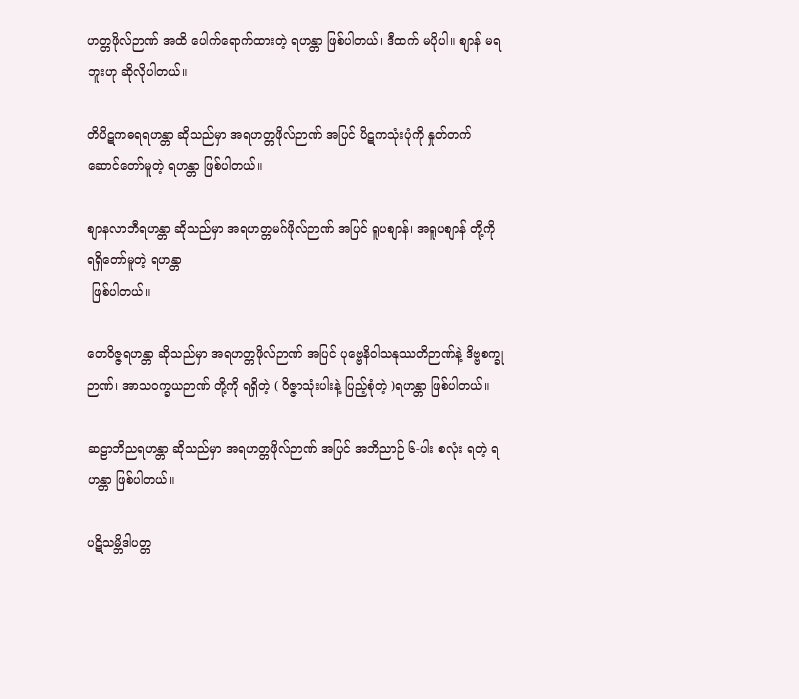ဟတ္တဖိုလ်ဉာဏ် အထိ ပေါက်ရောက်ထားတဲ့ ရဟန္တာ ဖြစ်ပါတယ်၊ ဒီထက် မပိုပါ။ စျာန် မရဘူးဟု ဆိုလိုပါတယ်။

တိပိဋကဓရရဟန္တာ ဆိုသည်မှာ အရဟတ္တဖိုလ်ဉာဏ် အပြင် ပိဋကသုံးပုံကို နှုတ်တက် ဆောင်တော်မူတဲ့ ရဟန္တာ ဖြစ်ပါတယ်။

စျာနလာဘီရဟန္တာ ဆိုသည်မှာ အရဟတ္တမဂ်ဖိုလ်ဉာဏ် အပြင် ရူပစျာန်၊ အရူပစျာန် တို့ကို ရရှိတော်မူတဲ့ ရဟန္တာ
 ဖြစ်ပါတယ်။

တေဝိဇ္ဇရဟန္တာ ဆိုသည်မှာ အရဟတ္တဖိုလ်ဉာဏ် အပြင် ပုဗ္ဗေနိဝါသနုဿတိဉာဏ်နဲ့ ဒိဗ္ဗစက္ခုဉာဏ်၊ အာသဝက္ခယဉာဏ် တို့ကို ရရှိတဲ့ ( ဝိဇ္ဇာသုံးပါးနဲ့ ပြည့်စုံတဲ့ )ရဟန္တာ ဖြစ်ပါတယ်။

ဆဠာဘိညရဟန္တာ ဆိုသည်မှာ အရဟတ္တဖိုလ်ဉာဏ် အပြင် အဘိညာဉ် ၆-ပါး စလုံး ရတဲ့ ရဟန္တာ ဖြစ်ပါတယ်။

ပဋိသမ္ဘိဒါပတ္တ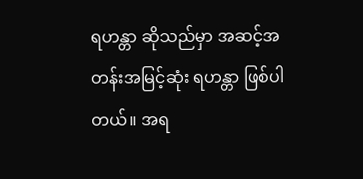ရဟန္တာ ဆိုသည်မှာ အဆင့်အတန်းအမြင့်ဆုံး ရဟန္တာ ဖြစ်ပါတယ်။ အရ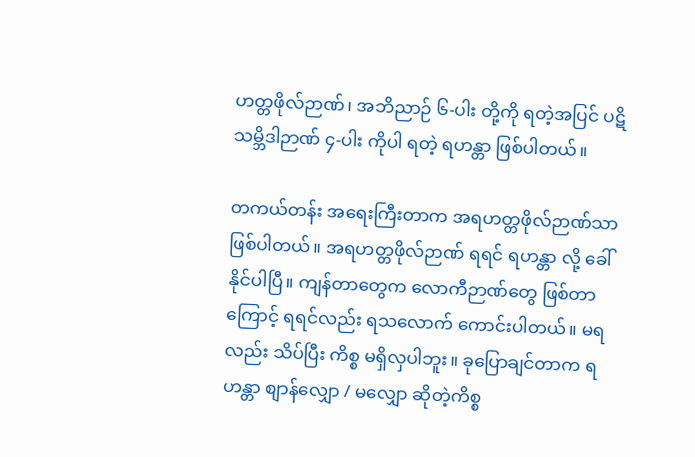ဟတ္တဖိုလ်ဉာဏ်၊ အဘိညာဉ် ၆-ပါး တို့ကို ရတဲ့အပြင် ပဋိသမ္ဘိဒါဉာဏ် ၄-ပါး ကိုပါ ရတဲ့ ရဟန္တာ ဖြစ်ပါတယ်။

တကယ်တန်း အရေးကြီးတာက အရဟတ္တဖိုလ်ဉာဏ်သာ ဖြစ်ပါတယ်။ အရဟတ္တဖိုလ်ဉာဏ် ရရင် ရဟန္တာ လို့ ခေါ်နိုင်ပါပြီ။ ကျန်တာတွေက လောကီဉာဏ်တွေ ဖြစ်တာကြောင့် ရရင်လည်း ရသလောက် ကောင်းပါတယ်။ မရလည်း သိပ်ပြီး ကိစ္စ မရှိလှပါဘူး။ ခုပြောချင်တာက ရဟန္တာ စျာန်လျှော / မလျှော ဆိုတဲ့ကိစ္စ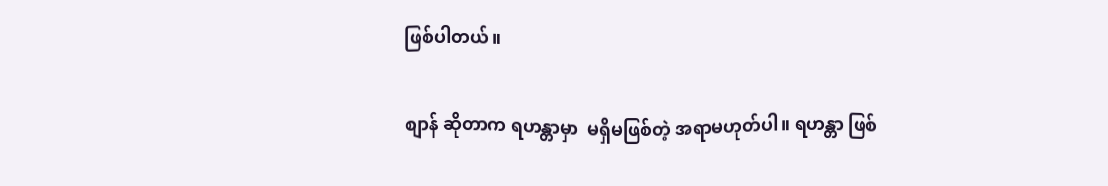ဖြစ်ပါတယ်။

စျာန် ဆိုတာက ရဟန္တာမှာ  မရှိမဖြစ်တဲ့ အရာမဟုတ်ပါ။ ရဟန္တာ ဖြစ်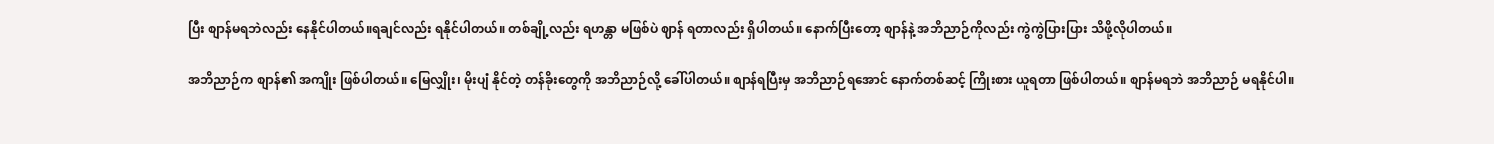ပြီး စျာန်မရဘဲလည်း နေနိုင်ပါတယ်။ရချင်လည်း ရနိုင်ပါတယ်။ တစ်ချို့လည်း ရဟန္တာ မဖြစ်ပဲ ဈာန် ရတာလည်း ရှိပါတယ်။ နောက်ပြီးတော့ စျာန်နဲ့ အဘိညာဉ်ကိုလည်း ကွဲကွဲပြားပြား သိဖို့လိုပါတယ်။

အဘိညာဉ်က စျာန်၏ အကျိုး ဖြစ်ပါတယ်။ မြေလျှိုး၊ မိုးပျံ နိုင်တဲ့ တန်ခိုးတွေကို အဘိညာဉ်လို့ ခေါ်ပါတယ်။ စျာန်ရပြီးမှ အဘိညာဉ်ရအောင် နောက်တစ်ဆင့် ကြိုးစား ယူရတာ ဖြစ်ပါတယ်။ စျာန်မရဘဲ အဘိညာဉ် မရနိုင်ပါ။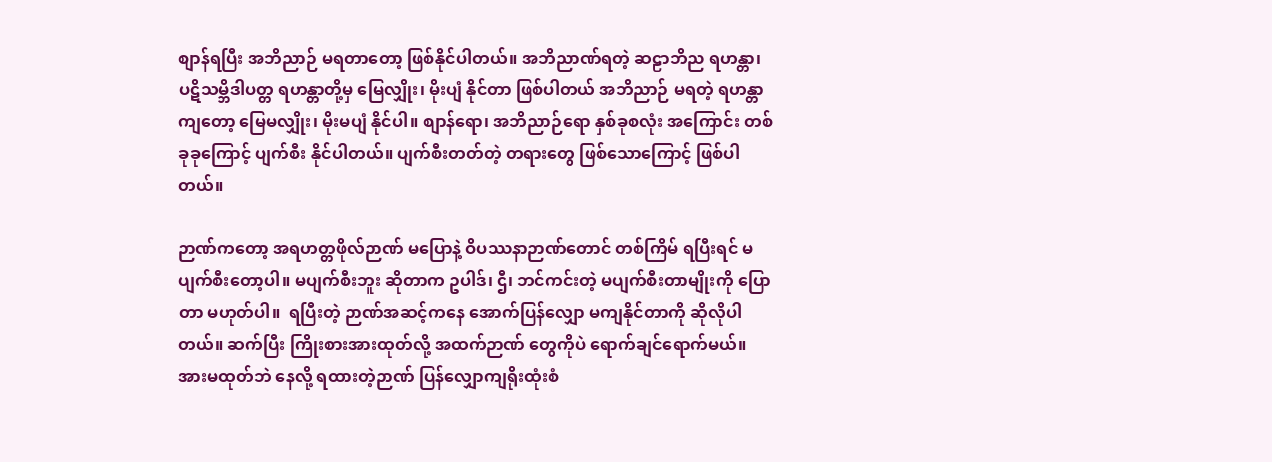စျာန်ရပြီး အဘိညာဉ် မရတာတော့ ဖြစ်နိုင်ပါတယ်။ အဘိညာဏ်ရတဲ့ ဆဠာဘိည ရဟန္တာ၊ ပဋိသမ္ဘိဒါပတ္တ ရဟန္တာတို့မှ မြေလျှိုး၊ မိုးပျံ နိုင်တာ ဖြစ်ပါတယ် အဘိညာဉ် မရတဲ့ ရဟန္တာကျတော့ မြေမလျှိုး၊ မိုးမပျံ နိုင်ပါ။ စျာန်ရော၊ အဘိညာဉ်ရော နှစ်ခုစလုံး အကြောင်း တစ်ခုခုကြောင့် ပျက်စီး နိုင်ပါတယ်။ ပျက်စီးတတ်တဲ့ တရားတွေ ဖြစ်သောကြောင့် ဖြစ်ပါတယ်။

ဉာဏ်ကတော့ အရဟတ္တဖိုလ်ဉာဏ် မပြောနဲ့ ဝိပဿနာဉာဏ်တောင် တစ်ကြိမ် ရပြီးရင် မပျက်စီးတော့ပါ။ မပျက်စီးဘူး ဆိုတာက ဥပါဒ်၊ ဌီ၊ ဘင်ကင်းတဲ့ မပျက်စီးတာမျိုးကို ပြောတာ မဟုတ်ပါ။  ရပြီးတဲ့ ဉာဏ်အဆင့်ကနေ အောက်ပြန်လျှော မကျနိုင်တာကို ဆိုလိုပါတယ်။ ဆက်ပြီး ကြိုးစားအားထုတ်လို့ အထက်ဉာဏ် တွေကိုပဲ ရောက်ချင်ရောက်မယ်။ အားမထုတ်ဘဲ နေလို့ ရထားတဲ့ဉာဏ် ပြန်လျှောကျရိုးထုံးစံ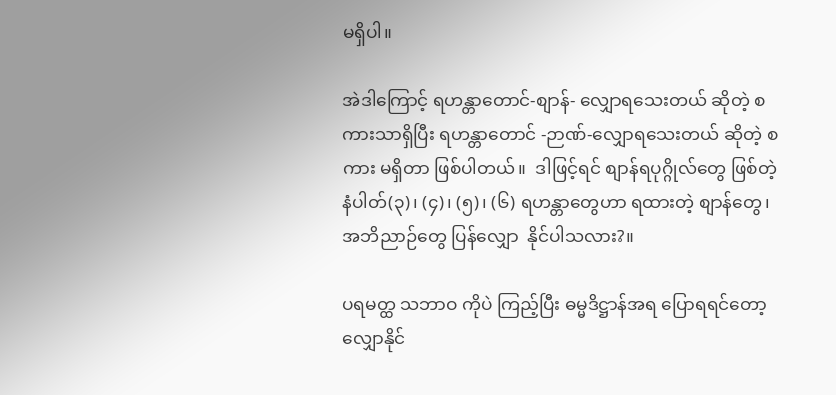မရှိပါ။

အဲဒါကြောင့် ရဟန္တာတောင်-စျာန်- လျှောရသေးတယ် ဆိုတဲ့ စကားသာရှိပြီး ရဟန္တာတောင် -ဉာဏ်-လျှောရသေးတယ် ဆိုတဲ့ စကား မရှိတာ ဖြစ်ပါတယ်။  ဒါဖြင့်ရင် စျာန်ရပုဂ္ဂိုလ်တွေ ဖြစ်တဲ့ နံပါတ်(၃)၊ (၄)၊ (၅)၊ (၆) ရဟန္တာတွေဟာ ရထားတဲ့ စျာန်တွေ၊ အဘိညာဉ်တွေ ပြန်လျှော  နိုင်ပါသလား?။

ပရမတ္ထ သဘာဝ ကိုပဲ ကြည့်ပြီး ဓမ္မဒိဋ္ဌာန်အရ ပြောရရင်တော့ လျှောနိုင်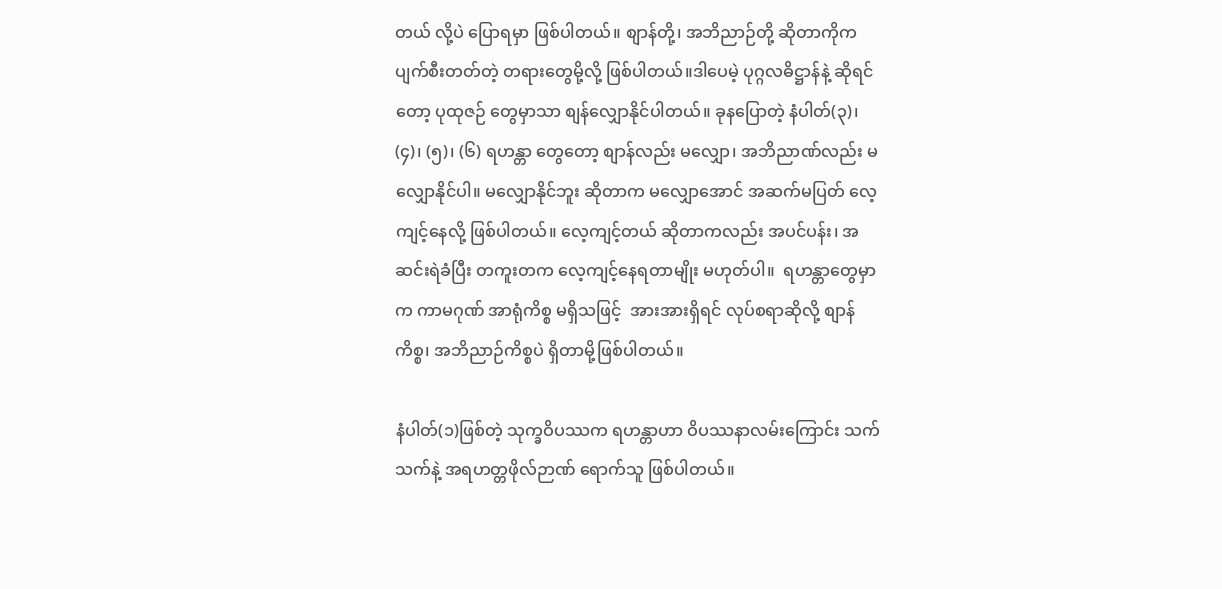တယ် လို့ပဲ ပြောရမှာ ဖြစ်ပါတယ်။ စျာန်တို့၊ အဘိညာဉ်တို့ ဆိုတာကိုက ပျက်စီးတတ်တဲ့ တရားတွေမို့လို့ ဖြစ်ပါတယ်။ဒါပေမဲ့ ပုဂ္ဂလဓိဋ္ဌာန်နဲ့ ဆိုရင်တော့ ပုထုဇဉ် တွေမှာသာ စျန်လျှောနိုင်ပါတယ်။ ခုနပြောတဲ့ နံပါတ်(၃)၊ (၄)၊ (၅)၊ (၆) ရဟန္တာ တွေတော့ စျာန်လည်း မလျှော၊ အဘိညာဏ်လည်း မလျှောနိုင်ပါ။ မလျှောနိုင်ဘူး ဆိုတာက မလျှောအောင် အဆက်မပြတ် လေ့ကျင့်နေလို့ ဖြစ်ပါတယ်။ လေ့ကျင့်တယ် ဆိုတာကလည်း အပင်ပန်း၊ အဆင်းရဲခံပြီး တကူးတက လေ့ကျင့်နေရတာမျိုး မဟုတ်ပါ။  ရဟန္တာတွေမှာက ကာမဂုဏ် အာရုံကိစ္စ မရှိသဖြင့်  အားအားရှိရင် လုပ်စရာဆိုလို့ စျာန်ကိစ္စ၊ အဘိညာဉ်ကိစ္စပဲ ရှိတာမို့ဖြစ်ပါတယ်။

နံပါတ်(၁)ဖြစ်တဲ့ သုက္ခဝိပဿက ရဟန္တာဟာ ဝိပဿနာလမ်းကြောင်း သက်သက်နဲ့ အရဟတ္တဖိုလ်ဉာဏ် ရောက်သူ ဖြစ်ပါတယ်။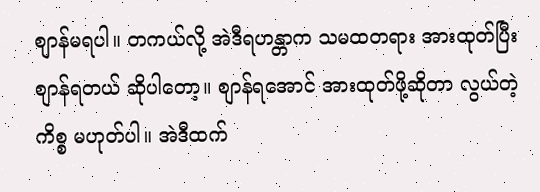စျာန်မရပါ။ တကယ်လို့ အဲဒီရဟန္တာက သမထတရား အားထုတ်ပြီး စျာန်ရတယ် ဆိုပါတော့။ စျာန်ရအောင် အားထုတ်ဖို့ဆိုတာ လွယ်တဲ့ကိစ္စ မဟုတ်ပါ။ အဲဒီထက်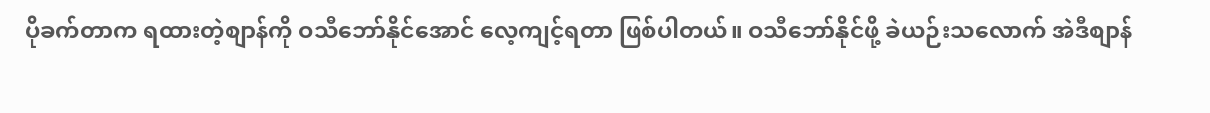ပိုခက်တာက ရထားတဲ့စျာန်ကို ဝသီဘော်နိုင်အောင် လေ့ကျင့်ရတာ ဖြစ်ပါတယ်။ ဝသီဘော်နိုင်ဖို့ ခဲယဉ်းသလောက် အဲဒီစျာန်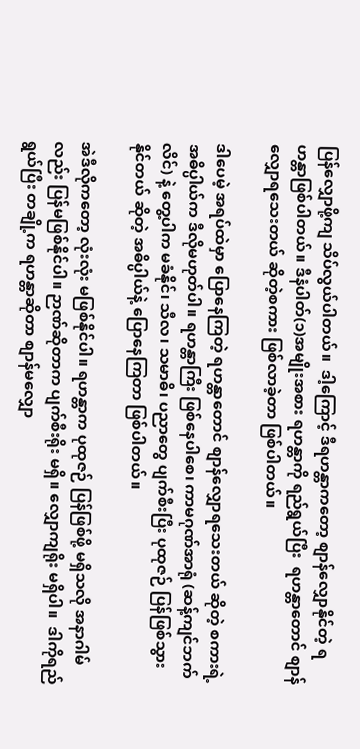ပြန်လျှောဖို့ကျ သိပ်လွယ်ပါတယ်။  ဒါ့ကြောင့် ဒီရဟန္တာကတော့ စျာန်လျှောနိုင်တဲ့ ရဟန္တာဖြစ်ပါတယ်။ ဒီနံပါတ်(၁)အမျိုးအစား ရဟန္တာကို ရည်ရွယ်ပြီး  ရဟန္တာတောင် စျာန် လျှောရသေးတယ် ဆိုတဲ့စကား ဖြစ်လာခဲ့တာ ဖြစ်ပါတယ်။

ဒါပေမဲ့ အရပ်ထဲမှာ ပြောနေကြတဲ့ ရဟန္တာတောင် စျာန်လျှောရသေးတယ် ဆိုတဲ့ စကားရဲ့အဓိပ္ပါယ်က ဒီလိုမဟုတ်ပါ။ ရဟန္တာကြီး ဖြစ်နေပါစေ၊ ကာမဂုဏ်အာရုံ (ဆန့်ကျင်ဘက်လိင်) နဲ့ တွေ့ပါက မခံနိုင်၊ သီလ၊ သမာဓိ၊ ပညာတွေ ပျက်စီးပြီး ပုထုဇဉ် ပြန်ဖြစ်သွားနိုင်တယ် ဆိုတဲ့ အဓိပ္ပါယ်နဲ့ ပြောနေကြတာ ဖြစ်ပါတယ်။

အဲဒီလိုကတော့ လုံးလုံး မဖြစ်နိုင်ပါ။ ရဟန္တာက ပုထုဇဉ် ပြန်ဖြစ်ဖို့ မရှိသလို အနာဂါမ်လည်း ပြန်မဖြစ်နိုင်ပါ။ ဉာဏ်ဆိုတာက ပျက်စီးရိုး မရှိ။ လျှောကျရိုး မရှိပါ။  ဒါကိုရည်ရွယ်ပြီး တချို့က ရဟန္တာဆိုတာ စျာန်မလျှော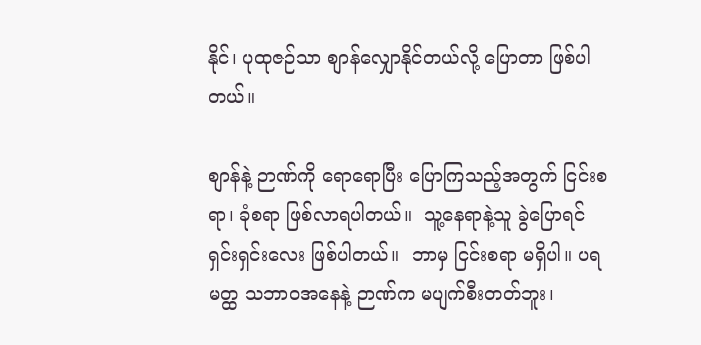နိုင်၊ ပုထုဇဉ်သာ စျာန်လျှောနိုင်တယ်လို့ ပြောတာ ဖြစ်ပါတယ်။

စျာန်နဲ့ ဉာဏ်ကို ရောရောပြီး ပြောကြသည့်အတွက် ငြင်းစရာ၊ ခုံစရာ ဖြစ်လာရပါတယ်။  သူ့နေရာနဲ့သူ ခွဲပြောရင် ရှင်းရှင်းလေး ဖြစ်ပါတယ်။  ဘာမှ ငြင်းစရာ မရှိပါ။ ပရမတ္ထ သဘာဝအနေနဲ့ ဉာဏ်က မပျက်စီးတတ်ဘူး၊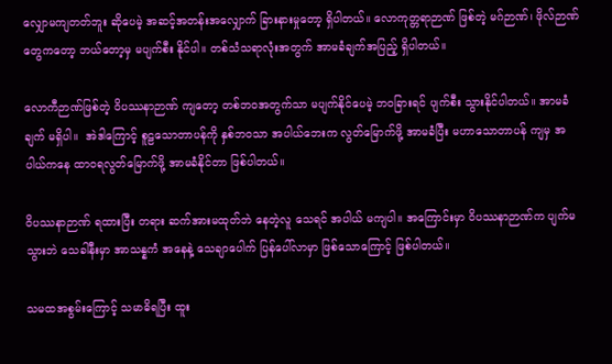လျှောမကျတတ်ဘူး ဆိုပေမဲ့ အဆင့်အတန်းအလျှောက် ခြားနားမှုတော့ ရှိပါတယ်။ လောကုတ္တရာဉာဏ် ဖြစ်တဲ့ မဂ်ဉာဏ်၊ ဖိုလ်ဉာဏ်တွေကတော့ ဘယ်တော့မှ မပျက်စီး နိုင်ပါ။ တစ်သံသရာလုံးအတွက် အာမခံချက်အပြည့် ရှိပါတယ်။

လောကီဉာဏ်ဖြစ်တဲ့ ဝိပဿနာဉာဏ် ကျတော့ တစ်ဘဝအတွက်သာ မပျက်နိုင်ပေမဲ့ ဘဝခြားရင် ပျက်စီး သွားနိုင်ပါတယ်။ အာမခံချက် မရှိပါ။  အဲဒါကြောင့် စူဠသောတာပန်ကို နှစ်ဘဝသာ အပါယ်ဘေးက လွတ်မြောက်ဖို့ အာမခံပြီး မဟာသောတာပန် ကျမှ အပါယ်ကနေ ထာဝရလွတ်မြောက်ဖို့ အာမခံနိုင်တာ ဖြစ်ပါတယ်။

ဝိပဿနာဉာဏ် ရထားပြီး တရား ဆက်အားမထုတ်ဘဲ နေတဲ့လူ သေရင် အပါယ် မကျပါ။ အကြောင်းမှာ ဝိပဿနာဉာဏ်က ပျက်မသွားဘဲ သေခါနီးမှာ အာသန္နကံ အနေနဲ့ သေချာပေါက် ပြန်ပေါ်လာမှာ ဖြစ်သောကြောင့် ဖြစ်ပါတယ်။

သမထအစွမ်းကြောင့် သမာဓိရပြီး ထူး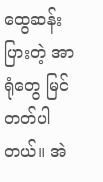ထွေဆန်းပြားတဲ့ အာရုံတွေ မြင်တတ်ပါတယ်။ အဲ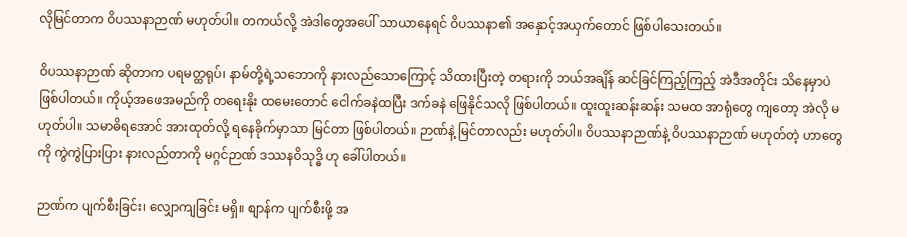လိုမြင်တာက ဝိပဿနာဉာဏ် မဟုတ်ပါ။ တကယ်လို့ အဲဒါတွေအပေါ် သာယာနေရင် ဝိပဿနာ၏ အနှောင့်အယှက်တောင် ဖြစ်ပါသေးတယ်။

ဝိပဿနာဉာဏ် ဆိုတာက ပရမတ္ထရုပ်၊ နာမ်တို့ရဲ့သဘောကို နားလည်သောကြောင့် သိထားပြီးတဲ့ တရားကို ဘယ်အချိန် ဆင်ခြင်ကြည့်ကြည့် အဲဒီအတိုင်း သိနေမှာပဲ ဖြစ်ပါတယ်။ ကိုယ့်အဖေအမည်ကို တရေးနိုး ထမေးတောင် ငေါက်ခနဲထပြီး ဒက်ခနဲ ဖြေနိုင်သလို ဖြစ်ပါတယ်။ ထူးထူးဆန်းဆန်း သမထ အာရုံတွေ ကျတော့ အဲလို မဟုတ်ပါ။ သမာဓိရအောင် အားထုတ်လို့ ရနေခိုက်မှာသာ မြင်တာ ဖြစ်ပါတယ်။ ဉာဏ်နဲ့ မြင်တာလည်း မဟုတ်ပါ။ ဝိပဿနာဉာဏ်နဲ့ ဝိပဿနာဉာဏ် မဟုတ်တဲ့ ဟာတွေကို ကွဲကွဲပြားပြား နားလည်တာကို မဂ္ဂင်ဉာဏ် ဒဿနဝိသုဒ္ဓိ ဟု ခေါ်ပါတယ်။

ဉာဏ်က ပျက်စီးခြင်း၊ လျှောကျခြင်း မရှိ။ စျာန်က ပျက်စီးဖို့ အ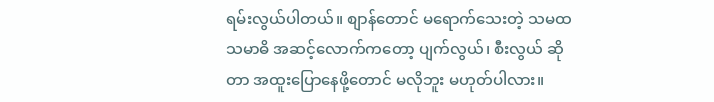ရမ်းလွယ်ပါတယ်။ စျာန်တောင် မရောက်သေးတဲ့ သမထသမာဓိ အဆင့်လောက်ကတော့ ပျက်လွယ်၊ စီးလွယ် ဆိုတာ အထူးပြောနေဖို့တောင် မလိုဘူး မဟုတ်ပါလား။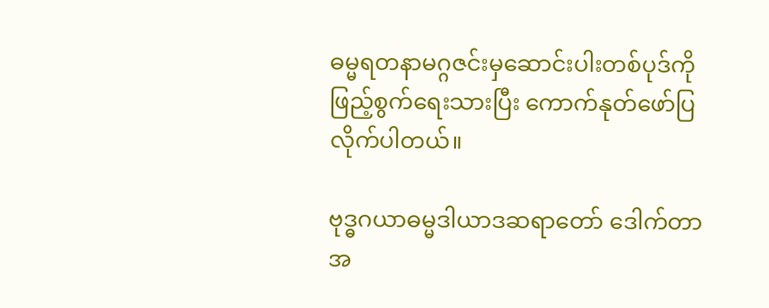ဓမ္မရတနာမဂ္ဂဇင်းမှဆောင်းပါးတစ်ပုဒ်ကို ဖြည့်စွက်ရေးသားပြီး ကောက်နုတ်ဖော်ပြလိုက်ပါတယ်။

ဗုဒ္ဓဂယာဓမ္မဒါယာဒဆရာတော် ဒေါက်တာ အ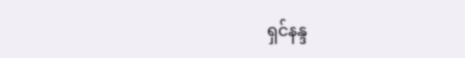ရှင်နန္ဒ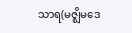သာရ(မဇ္ဈိမဒေ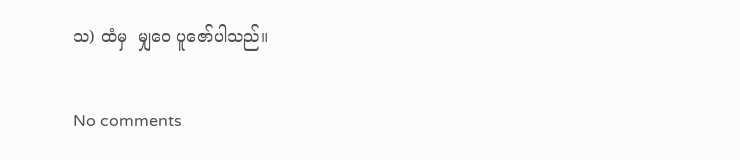သ) ထံမှ  မျှဝေ ပူဇော်ပါသည်။

No comments